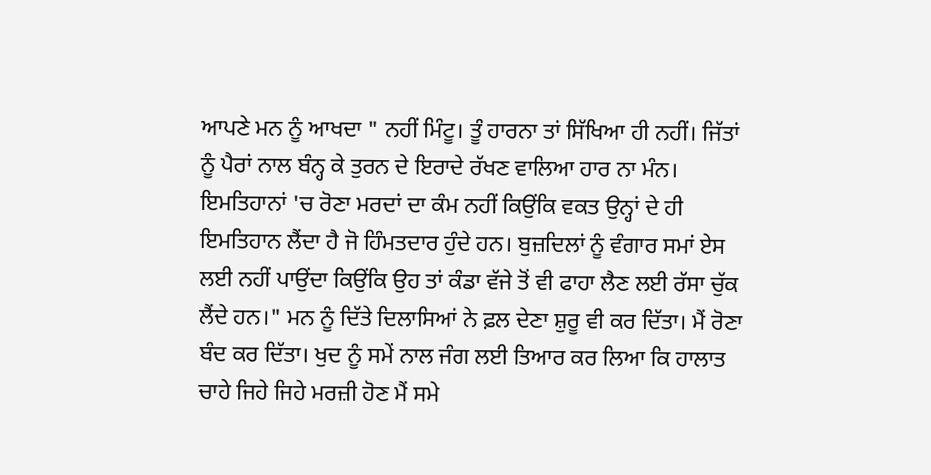ਆਪਣੇ ਮਨ ਨੂੰ ਆਖਦਾ " ਨਹੀਂ ਮਿੰਟੂ। ਤੂੰ ਹਾਰਨਾ ਤਾਂ ਸਿੱਖਿਆ ਹੀ ਨਹੀਂ। ਜਿੱਤਾਂ ਨੂੰ ਪੈਰਾਂ ਨਾਲ ਬੰਨ੍ਹ ਕੇ ਤੁਰਨ ਦੇ ਇਰਾਦੇ ਰੱਖਣ ਵਾਲਿਆ ਹਾਰ ਨਾ ਮੰਨ। ਇਮਤਿਹਾਨਾਂ 'ਚ ਰੋਣਾ ਮਰਦਾਂ ਦਾ ਕੰਮ ਨਹੀਂ ਕਿਉਂਕਿ ਵਕਤ ਉਨ੍ਹਾਂ ਦੇ ਹੀ ਇਮਤਿਹਾਨ ਲੈਂਦਾ ਹੈ ਜੋ ਹਿੰਮਤਦਾਰ ਹੁੰਦੇ ਹਨ। ਬੁਜ਼ਦਿਲਾਂ ਨੂੰ ਵੰਗਾਰ ਸਮਾਂ ਏਸ ਲਈ ਨਹੀਂ ਪਾਉਂਦਾ ਕਿਉਂਕਿ ਉਹ ਤਾਂ ਕੰਡਾ ਵੱਜੇ ਤੋਂ ਵੀ ਫਾਹਾ ਲੈਣ ਲਈ ਰੱਸਾ ਚੁੱਕ ਲੈਂਦੇ ਹਨ।" ਮਨ ਨੂੰ ਦਿੱਤੇ ਦਿਲਾਸਿਆਂ ਨੇ ਫ਼ਲ ਦੇਣਾ ਸ਼ੁਰੂ ਵੀ ਕਰ ਦਿੱਤਾ। ਮੈਂ ਰੋਣਾ ਬੰਦ ਕਰ ਦਿੱਤਾ। ਖੁਦ ਨੂੰ ਸਮੇਂ ਨਾਲ ਜੰਗ ਲਈ ਤਿਆਰ ਕਰ ਲਿਆ ਕਿ ਹਾਲਾਤ ਚਾਹੇ ਜਿਹੇ ਜਿਹੇ ਮਰਜ਼ੀ ਹੋਣ ਮੈਂ ਸਮੇ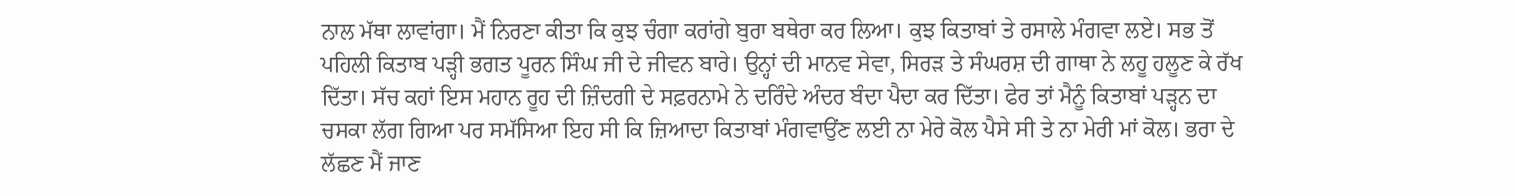ਨਾਲ ਮੱਥਾ ਲਾਵਾਂਗਾ। ਮੈਂ ਨਿਰਣਾ ਕੀਤਾ ਕਿ ਕੁਝ ਚੰਗਾ ਕਰਾਂਗੇ ਬੁਰਾ ਬਥੇਰਾ ਕਰ ਲਿਆ। ਕੁਝ ਕਿਤਾਬਾਂ ਤੇ ਰਸਾਲੇ ਮੰਗਵਾ ਲਏ। ਸਭ ਤੋਂ ਪਹਿਲੀ ਕਿਤਾਬ ਪੜ੍ਹੀ ਭਗਤ ਪੂਰਨ ਸਿੰਘ ਜੀ ਦੇ ਜੀਵਨ ਬਾਰੇ। ਉਨ੍ਹਾਂ ਦੀ ਮਾਨਵ ਸੇਵਾ, ਸਿਰੜ ਤੇ ਸੰਘਰਸ਼ ਦੀ ਗਾਥਾ ਨੇ ਲਹੂ ਹਲੂਣ ਕੇ ਰੱਖ ਦਿੱਤਾ। ਸੱਚ ਕਹਾਂ ਇਸ ਮਹਾਨ ਰੂਹ ਦੀ ਜ਼ਿੰਦਗੀ ਦੇ ਸਫ਼ਰਨਾਮੇ ਨੇ ਦਰਿੰਦੇ ਅੰਦਰ ਬੰਦਾ ਪੈਦਾ ਕਰ ਦਿੱਤਾ। ਫੇਰ ਤਾਂ ਮੈਨੂੰ ਕਿਤਾਬਾਂ ਪੜ੍ਹਨ ਦਾ ਚਸਕਾ ਲੱਗ ਗਿਆ ਪਰ ਸਮੱਸਿਆ ਇਹ ਸੀ ਕਿ ਜ਼ਿਆਦਾ ਕਿਤਾਬਾਂ ਮੰਗਵਾਉਂਣ ਲਈ ਨਾ ਮੇਰੇ ਕੋਲ ਪੈਸੇ ਸੀ ਤੇ ਨਾ ਮੇਰੀ ਮਾਂ ਕੋਲ। ਭਰਾ ਦੇ ਲੱਛਣ ਮੈਂ ਜਾਣ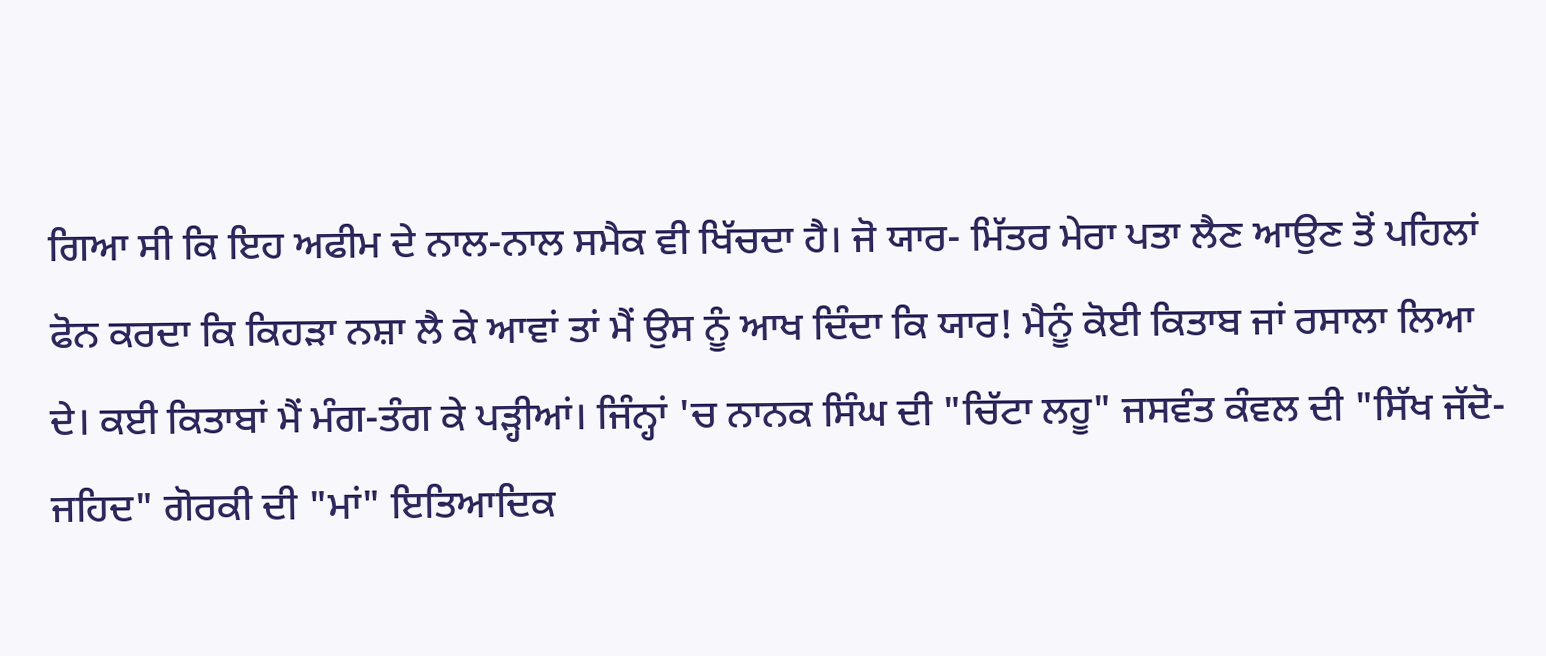ਗਿਆ ਸੀ ਕਿ ਇਹ ਅਫੀਮ ਦੇ ਨਾਲ-ਨਾਲ ਸਮੈਕ ਵੀ ਖਿੱਚਦਾ ਹੈ। ਜੋ ਯਾਰ- ਮਿੱਤਰ ਮੇਰਾ ਪਤਾ ਲੈਣ ਆਉਣ ਤੋਂ ਪਹਿਲਾਂ ਫੋਨ ਕਰਦਾ ਕਿ ਕਿਹੜਾ ਨਸ਼ਾ ਲੈ ਕੇ ਆਵਾਂ ਤਾਂ ਮੈਂ ਉਸ ਨੂੰ ਆਖ ਦਿੰਦਾ ਕਿ ਯਾਰ! ਮੈਨੂੰ ਕੋਈ ਕਿਤਾਬ ਜਾਂ ਰਸਾਲਾ ਲਿਆ ਦੇ। ਕਈ ਕਿਤਾਬਾਂ ਮੈਂ ਮੰਗ-ਤੰਗ ਕੇ ਪੜ੍ਹੀਆਂ। ਜਿੰਨ੍ਹਾਂ 'ਚ ਨਾਨਕ ਸਿੰਘ ਦੀ "ਚਿੱਟਾ ਲਹੂ" ਜਸਵੰਤ ਕੰਵਲ ਦੀ "ਸਿੱਖ ਜੱਦੋ-ਜਹਿਦ" ਗੋਰਕੀ ਦੀ "ਮਾਂ" ਇਤਿਆਦਿਕ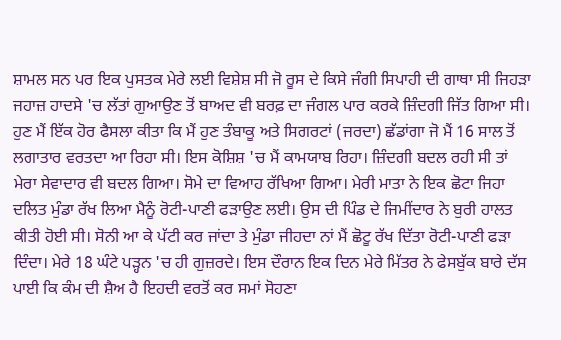ਸ਼ਾਮਲ ਸਨ ਪਰ ਇਕ ਪੁਸਤਕ ਮੇਰੇ ਲਈ ਵਿਸ਼ੇਸ਼ ਸੀ ਜੋ ਰੂਸ ਦੇ ਕਿਸੇ ਜੰਗੀ ਸਿਪਾਹੀ ਦੀ ਗਾਥਾ ਸੀ ਜਿਹੜਾ ਜਹਾਜ਼ ਹਾਦਸੇ 'ਚ ਲੱਤਾਂ ਗੁਆਉਣ ਤੋਂ ਬਾਅਦ ਵੀ ਬਰਫ਼ ਦਾ ਜੰਗਲ ਪਾਰ ਕਰਕੇ ਜ਼ਿੰਦਗੀ ਜਿੱਤ ਗਿਆ ਸੀ। ਹੁਣ ਮੈਂ ਇੱਕ ਹੋਰ ਫੈਸਲਾ ਕੀਤਾ ਕਿ ਮੈਂ ਹੁਣ ਤੰਬਾਕੂ ਅਤੇ ਸਿਗਰਟਾਂ (ਜਰਦਾ) ਛੱਡਾਂਗਾ ਜੋ ਮੈਂ 16 ਸਾਲ ਤੋਂ ਲਗਾਤਾਰ ਵਰਤਦਾ ਆ ਰਿਹਾ ਸੀ। ਇਸ ਕੋਸ਼ਿਸ਼ 'ਚ ਮੈਂ ਕਾਮਯਾਬ ਰਿਹਾ। ਜ਼ਿੰਦਗੀ ਬਦਲ ਰਹੀ ਸੀ ਤਾਂ ਮੇਰਾ ਸੇਵਾਦਾਰ ਵੀ ਬਦਲ ਗਿਆ। ਸੋਮੇ ਦਾ ਵਿਆਹ ਰੱਖਿਆ ਗਿਆ। ਮੇਰੀ ਮਾਤਾ ਨੇ ਇਕ ਛੋਟਾ ਜਿਹਾ ਦਲਿਤ ਮੁੰਡਾ ਰੱਖ ਲਿਆ ਮੈਨੂੰ ਰੋਟੀ-ਪਾਣੀ ਫੜਾਉਣ ਲਈ। ਉਸ ਦੀ ਪਿੰਡ ਦੇ ਜਿਮੀਂਦਾਰ ਨੇ ਬੁਰੀ ਹਾਲਤ ਕੀਤੀ ਹੋਈ ਸੀ। ਸੋਨੀ ਆ ਕੇ ਪੱਟੀ ਕਰ ਜਾਂਦਾ ਤੇ ਮੁੰਡਾ ਜੀਹਦਾ ਨਾਂ ਮੈਂ ਛੋਟੂ ਰੱਖ ਦਿੱਤਾ ਰੋਟੀ-ਪਾਣੀ ਫੜਾ ਦਿੰਦਾ। ਮੇਰੇ 18 ਘੰਟੇ ਪੜ੍ਹਨ 'ਚ ਹੀ ਗੁਜ਼ਰਦੇ। ਇਸ ਦੌਰਾਨ ਇਕ ਦਿਨ ਮੇਰੇ ਮਿੱਤਰ ਨੇ ਫੇਸਬੁੱਕ ਬਾਰੇ ਦੱਸ ਪਾਈ ਕਿ ਕੰਮ ਦੀ ਸ਼ੈਅ ਹੈ ਇਹਦੀ ਵਰਤੋਂ ਕਰ ਸਮਾਂ ਸੋਹਣਾ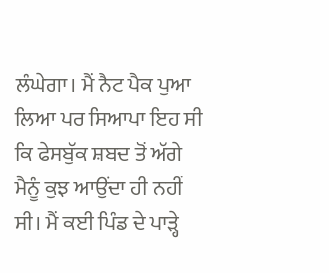ਲੰਘੇਗਾ। ਮੈਂ ਨੈਟ ਪੈਕ ਪੁਆ ਲਿਆ ਪਰ ਸਿਆਪਾ ਇਹ ਸੀ ਕਿ ਫੇਸਬੁੱਕ ਸ਼ਬਦ ਤੋਂ ਅੱਗੇ ਮੈਨੂੰ ਕੁਝ ਆਉਂਦਾ ਹੀ ਨਹੀਂ ਸੀ। ਮੈਂ ਕਈ ਪਿੰਡ ਦੇ ਪਾੜ੍ਹੇ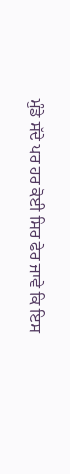ਮੁੰਡੇ ਸੱਦੇ ਪਰ ਹਰ ਕੋਈ ਸਿਰ ਫੇਰ ਜਾਵੇ ਕਿ ਇਸ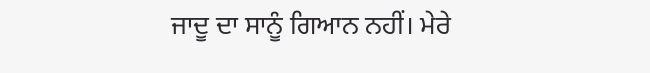ਜਾਦੂ ਦਾ ਸਾਨੂੰ ਗਿਆਨ ਨਹੀਂ। ਮੇਰੇ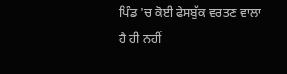ਪਿੰਡ 'ਚ ਕੋਈ ਫੇਸਬੁੱਕ ਵਰਤਣ ਵਾਲਾ ਹੈ ਹੀ ਨਹੀਂ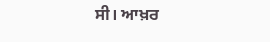ਸੀ। ਆਖ਼ਰ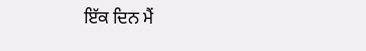ਇੱਕ ਦਿਨ ਮੈਂ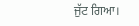ਜੁੱਟ ਗਿਆ।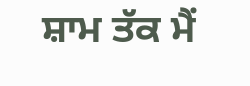ਸ਼ਾਮ ਤੱਕ ਮੈਂ